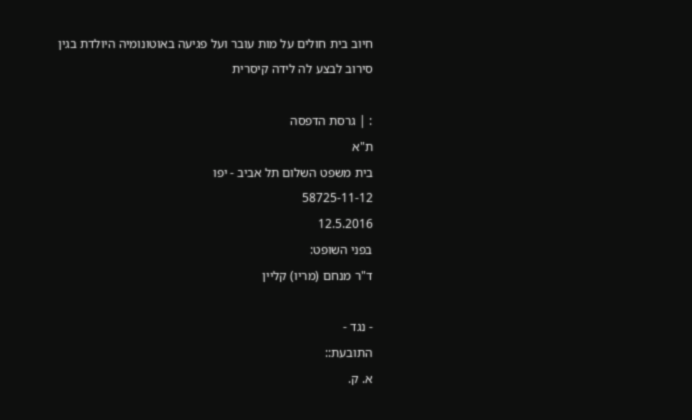חיוב בית חולים על מות עובר ועל פגיעה באוטונומיה היולדת בגין סירוב לבצע לה לידה קיסרית

: | גרסת הדפסה
ת"א
בית משפט השלום תל אביב - יפו
58725-11-12
12.5.2016
בפני השופט:
ד"ר מנחם (מריו) קליין

- נגד -
התובעת::
א. ק.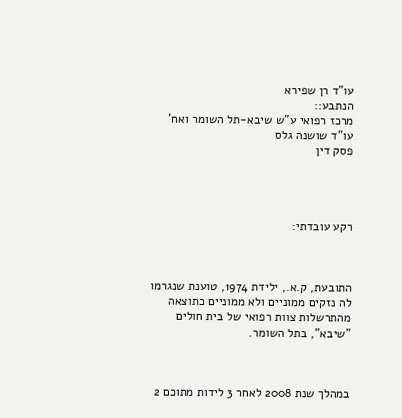עו"ד רן שפירא
הנתבע::
מרכז רפואי ע"ש שיבא-תל השומר ואח'
עו"ד שושנה גלס
פסק דין




רקע עובדתי:



התובעת, ק.א., ילידת 1974, טוענת שנגרמו לה נזקים ממוניים ולא ממוניים כתוצאה מהתרשלות צוות רפואי של בית חולים "שיבא", בתל השומר.



במהלך שנת 2008 לאחר 3 לידות מתוכם 2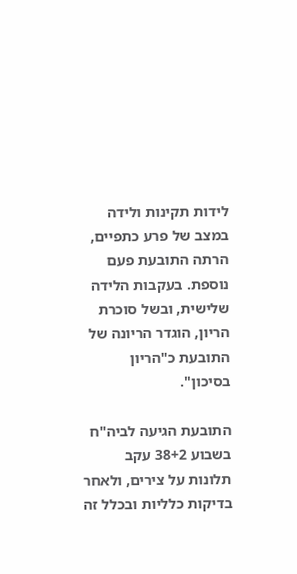לידות תקינות ולידה במצב של פרע כתפיים, הרתה התובעת פעם נוספת. בעקבות הלידה שלישית, ובשל סוכרת הריון, הוגדר הריונה של התובעת כ"הריון בסיכון".

התובעת הגיעה לביה"ח בשבוע 38+2 עקב תלונות על צירים, ולאחר בדיקות כלליות ובכלל זה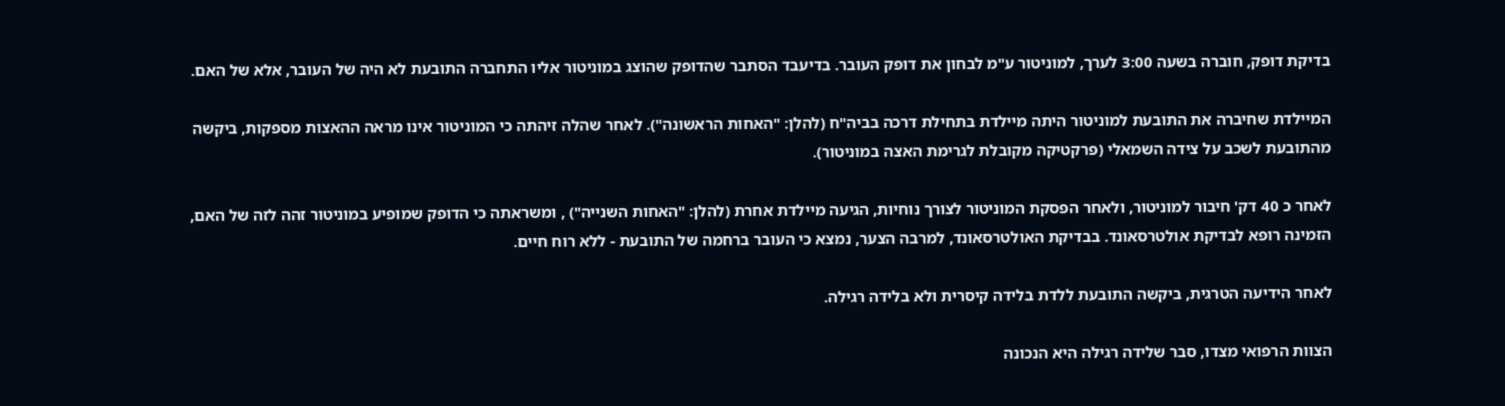בדיקת דופק, חוברה בשעה 3:00 לערך, למוניטור ע"מ לבחון את דופק העובר. בדיעבד הסתבר שהדופק שהוצג במוניטור אליו התחברה התובעת לא היה של העובר, אלא של האם.

המיילדת שחיברה את התובעת למוניטור היתה מיילדת בתחילת דרכה בביה"ח (להלן: "האחות הראשונה"). לאחר שהלה זיהתה כי המוניטור אינו מראה ההאצות מספקות, ביקשה מהתובעת לשכב על צידה השמאלי (פרקטיקה מקובלת לגרימת האצה במוניטור).

לאחר כ 40 דק' חיבור למוניטור, ולאחר הפסקת המוניטור לצורך נוחיות, הגיעה מיילדת אחרת (להלן: "האחות השנייה") , ומשראתה כי הדופק שמופיע במוניטור זהה לזה של האם, הזמינה רופא לבדיקת אולטרסאונד. בבדיקת האולטרסאונד, למרבה הצער, נמצא כי העובר ברחמה של התובעת - ללא רוח חיים.

לאחר הידיעה הטרגית, ביקשה התובעת ללדת בלידה קיסרית ולא בלידה רגילה.

הצוות הרפואי מצדו, סבר שלידה רגילה היא הנכונה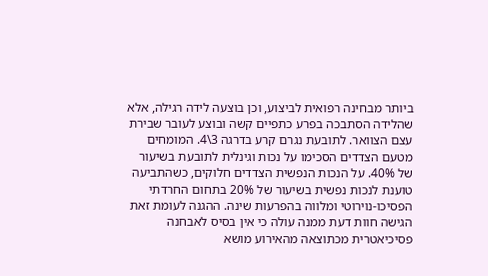ביותר מבחינה רפואית לביצוע, וכן בוצעה לידה רגילה, אלא שהלידה הסתבכה בפרע כתפיים קשה ובוצע לעובר שבירת עצם הצוואר. לתובעת נגרם קרע בדרגה 3\4. המומחים מטעם הצדדים הסכימו על נכות וגינלית לתובעת בשיעור של 40%. על הנכות הנפשית הצדדים חלוקים, כשהתביעה טוענת לנכות נפשית בשיעור של 20% בתחום החרדתי הפסיכו-נוירוטי ומלווה בהפרעות שינה. ההגנה לעומת זאת הגישה חוות דעת ממנה עולה כי אין בסיס לאבחנה פסיכיאטרית מכתוצאה מהאירוע מושא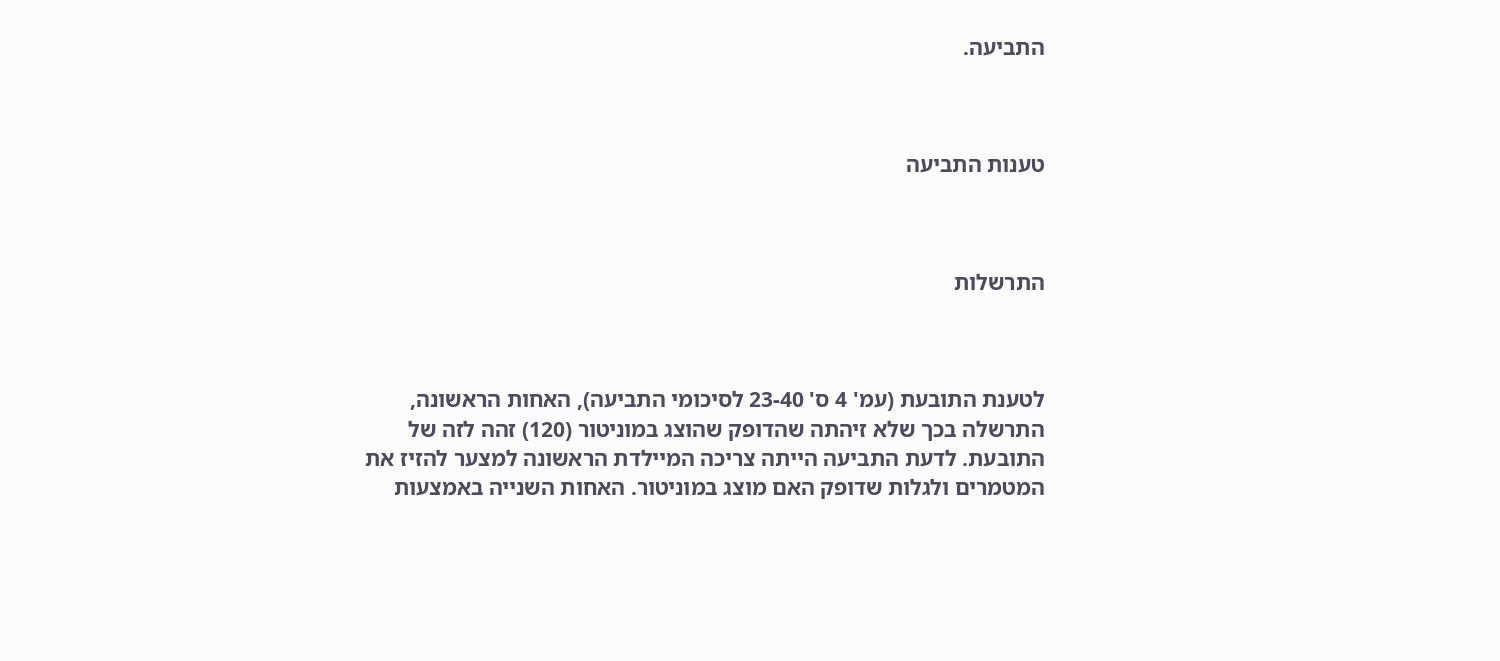התביעה.



טענות התביעה



התרשלות



לטענת התובעת (עמ' 4 ס' 23-40 לסיכומי התביעה), האחות הראשונה, התרשלה בכך שלא זיהתה שהדופק שהוצג במוניטור (120) זהה לזה של התובעת. לדעת התביעה הייתה צריכה המיילדת הראשונה למצער להזיז את המטמרים ולגלות שדופק האם מוצג במוניטור. האחות השנייה באמצעות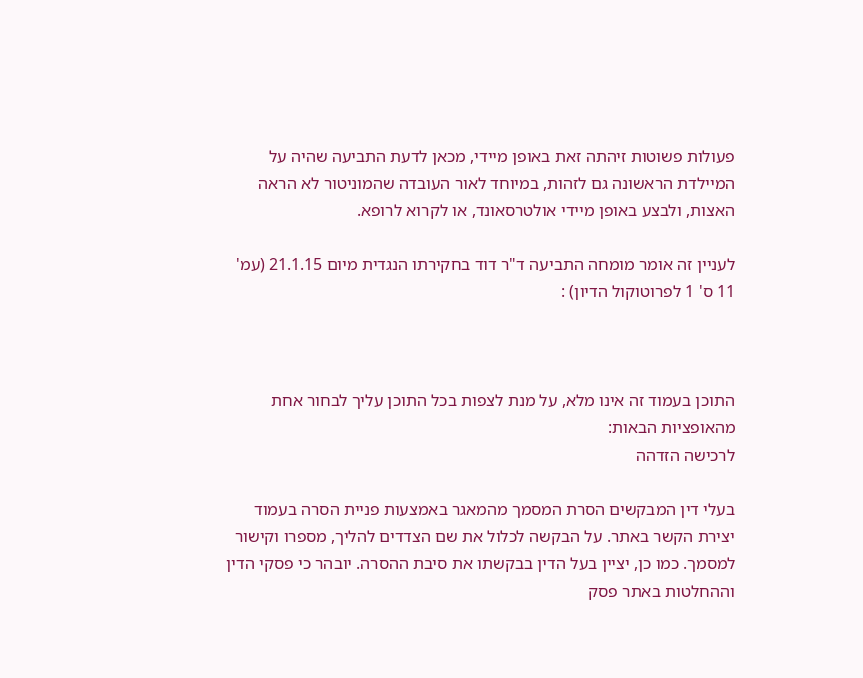פעולות פשוטות זיהתה זאת באופן מיידי, מכאן לדעת התביעה שהיה על המיילדת הראשונה גם לזהות, במיוחד לאור העובדה שהמוניטור לא הראה האצות, ולבצע באופן מיידי אולטרסאונד, או לקרוא לרופא.

לעניין זה אומר מומחה התביעה ד"ר דוד בחקירתו הנגדית מיום 21.1.15 (עמ' 11 ס' 1 לפרוטוקול הדיון) :



התוכן בעמוד זה אינו מלא, על מנת לצפות בכל התוכן עליך לבחור אחת מהאופציות הבאות:
לרכישה הזדהה

בעלי דין המבקשים הסרת המסמך מהמאגר באמצעות פניית הסרה בעמוד יצירת הקשר באתר. על הבקשה לכלול את שם הצדדים להליך, מספרו וקישור למסמך. כמו כן, יציין בעל הדין בבקשתו את סיבת ההסרה. יובהר כי פסקי הדין וההחלטות באתר פסק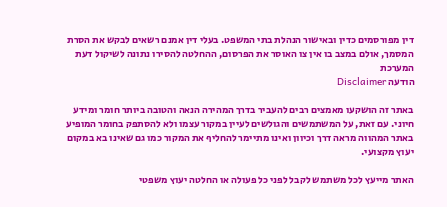דין מפורסמים כדין ובאישור הנהלת בתי המשפט. בעלי דין אמנם רשאים לבקש את הסרת המסמך, אולם במצב בו אין צו האוסר את הפרסום, ההחלטה להסירו נתונה לשיקול דעת המערכת
הודעה Disclaimer

באתר זה הושקעו מאמצים רבים להעביר בדרך המהירה הנאה והטובה ביותר חומר ומידע חיוני. עם זאת, על המשתמשים והגולשים לעיין במקור עצמו ולא להסתפק בחומר המופיע באתר המהווה מראה דרך וכיוון ואינו מתיימר להחליף את המקור כמו גם שאינו בא במקום יעוץ מקצועי.

האתר מייעץ לכל משתמש לקבל לפני כל פעולה או החלטה יעוץ משפטי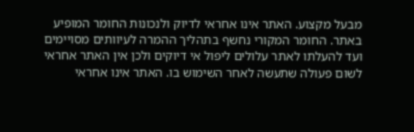מבעל מקצוע. האתר אינו אחראי לדיוק ולנכונות החומר המופיע באתר. החומר המקורי נחשף בתהליך ההמרה לעיוותים מסויימים ועד להעלתו לאתר עלולים ליפול אי דיוקים ולכן אין האתר אחראי לשום פעולה שתעשה לאחר השימוש בו. האתר אינו אחראי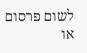לשום פרסום או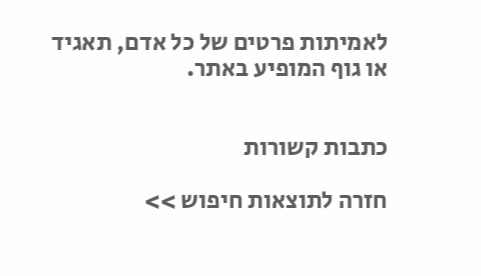לאמיתות פרטים של כל אדם, תאגיד או גוף המופיע באתר.


כתבות קשורות

חזרה לתוצאות חיפוש >>